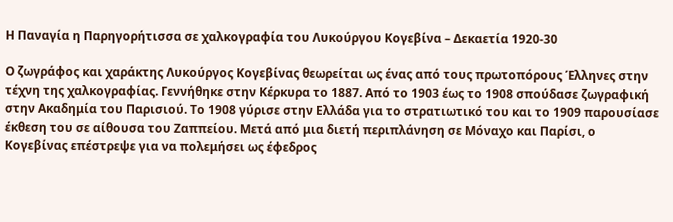Η Παναγία η Παρηγορήτισσα σε χαλκογραφία του Λυκούργου Κογεβίνα – Δεκαετία 1920-30

Ο ζωγράφος και χαράκτης Λυκούργος Κογεβίνας θεωρείται ως ένας από τους πρωτοπόρους Έλληνες στην τέχνη της χαλκογραφίας. Γεννήθηκε στην Κέρκυρα το 1887. Από το 1903 έως το 1908 σπούδασε ζωγραφική στην Ακαδημία του Παρισιού. Το 1908 γύρισε στην Ελλάδα για το στρατιωτικό του και το 1909 παρουσίασε έκθεση του σε αίθουσα του Ζαππείου. Μετά από μια διετή περιπλάνηση σε Μόναχο και Παρίσι, ο Κογεβίνας επέστρεψε για να πολεμήσει ως έφεδρος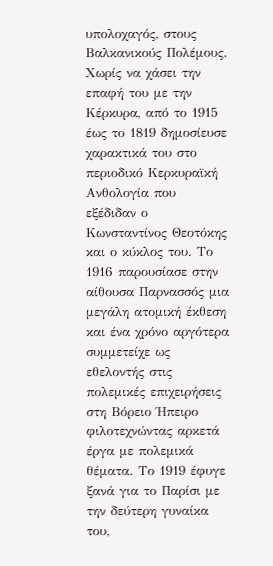υπολοχαγός, στους Βαλκανικούς Πολέμους. Χωρίς να χάσει την επαφή του με την Κέρκυρα, από το 1915 έως το 1819 δημοσίευσε χαρακτικά του στο περιοδικό Κερκυραϊκή Ανθολογία που εξέδιδαν ο Κωνσταντίνος Θεοτόκης και ο κύκλος του. Το 1916 παρουσίασε στην αίθουσα Παρνασσός μια μεγάλη ατομική έκθεση και ένα χρόνο αργότερα συμμετείχε ως εθελοντής στις πολεμικές επιχειρήσεις στη Βόρειο Ήπειρο φιλοτεχνώντας αρκετά έργα με πολεμικά θέματα. Το 1919 έφυγε ξανά για το Παρίσι με την δεύτερη γυναίκα του,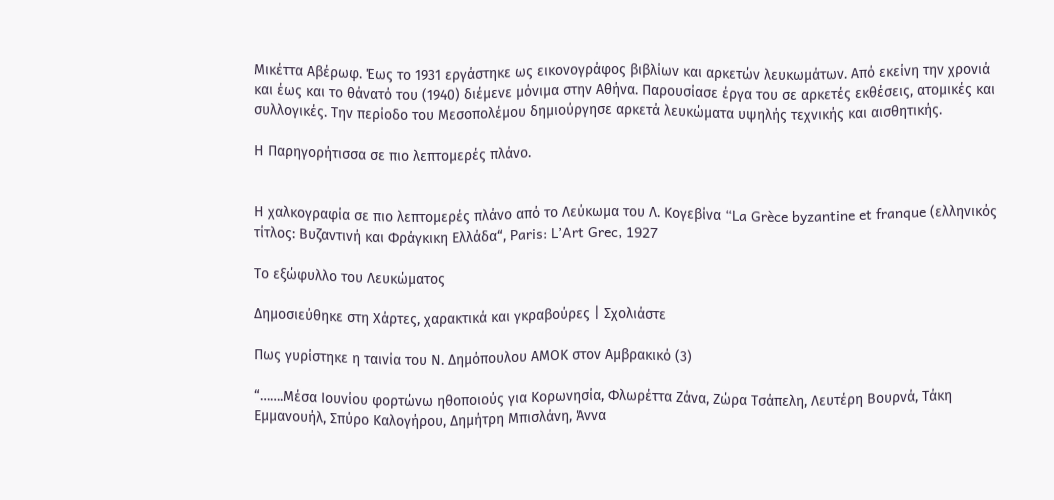Μικέττα Αβέρωφ. Έως το 1931 εργάστηκε ως εικονογράφος βιβλίων και αρκετών λευκωμάτων. Από εκείνη την χρονιά και έως και το θάνατό του (1940) διέμενε μόνιμα στην Αθήνα. Παρουσίασε έργα του σε αρκετές εκθέσεις, ατομικές και συλλογικές. Την περίοδο του Μεσοπολέμου δημιούργησε αρκετά λευκώματα υψηλής τεχνικής και αισθητικής.

Η Παρηγορήτισσα σε πιο λεπτομερές πλάνο.


Η χαλκογραφία σε πιο λεπτομερές πλάνο από το Λεύκωμα του Λ. Κογεβίνα “La Grèce byzantine et franque (ελληνικός τίτλος: Βυζαντινή και Φράγκικη Ελλάδα“, Paris: L’Art Grec, 1927

Το εξώφυλλο του Λευκώματος

Δημοσιεύθηκε στη Χάρτες, χαρακτικά και γκραβούρες | Σχολιάστε

Πως γυρίστηκε η ταινία του Ν. Δημόπουλου ΑΜΟΚ στον Αμβρακικό (3)

“…….Μέσα Ιουνίου φορτώνω ηθοποιούς για Κορωνησία, Φλωρέττα Ζάνα, Ζώρα Τσάπελη, Λευτέρη Βουρνά, Τάκη Εμμανουήλ, Σπύρο Καλογήρου, Δημήτρη Μπισλάνη, Άννα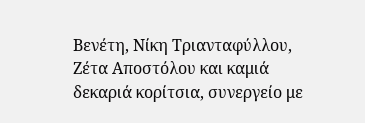Βενέτη, Νίκη Τριανταφύλλου, Ζέτα Αποστόλου και καμιά δεκαριά κορίτσια, συνεργείο με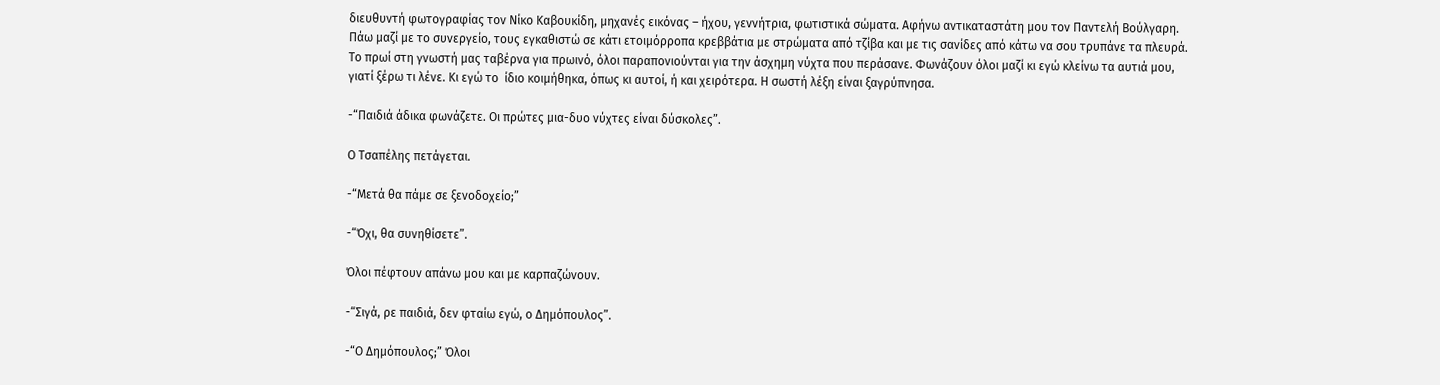διευθυντή φωτογραφίας τον Νίκο Καβουκίδη, μηχανές εικόνας – ήχου, γεννήτρια, φωτιστικά σώματα. Αφήνω αντικαταστάτη μου τον Παντελή Βούλγαρη. Πάω μαζί με το συνεργείο, τους εγκαθιστώ σε κάτι ετοιμόρροπα κρεββάτια με στρώματα από τζίβα και με τις σανίδες από κάτω να σου τρυπάνε τα πλευρά. Το πρωί στη γνωστή μας ταβέρνα για πρωινό, όλοι παραπονιούνται για την άσχημη νύχτα που περάσανε. Φωνάζουν όλοι μαζί κι εγώ κλείνω τα αυτιά μου, γιατί ξέρω τι λένε. Κι εγώ το  ίδιο κοιμήθηκα, όπως κι αυτοί, ή και χειρότερα. Η σωστή λέξη είναι ξαγρύπνησα.

-“Παιδιά άδικα φωνάζετε. Οι πρώτες μια-δυο νύχτες είναι δύσκολες”.

Ο Τσαπέλης πετάγεται.

-“Μετά θα πάμε σε ξενοδοχείο;”

-“Όχι, θα συνηθίσετε”.

Όλοι πέφτουν απάνω μου και με καρπαζώνουν.

-“Σιγά, ρε παιδιά, δεν φταίω εγώ, ο Δημόπουλος”.

-“Ο Δημόπουλος;” Όλοι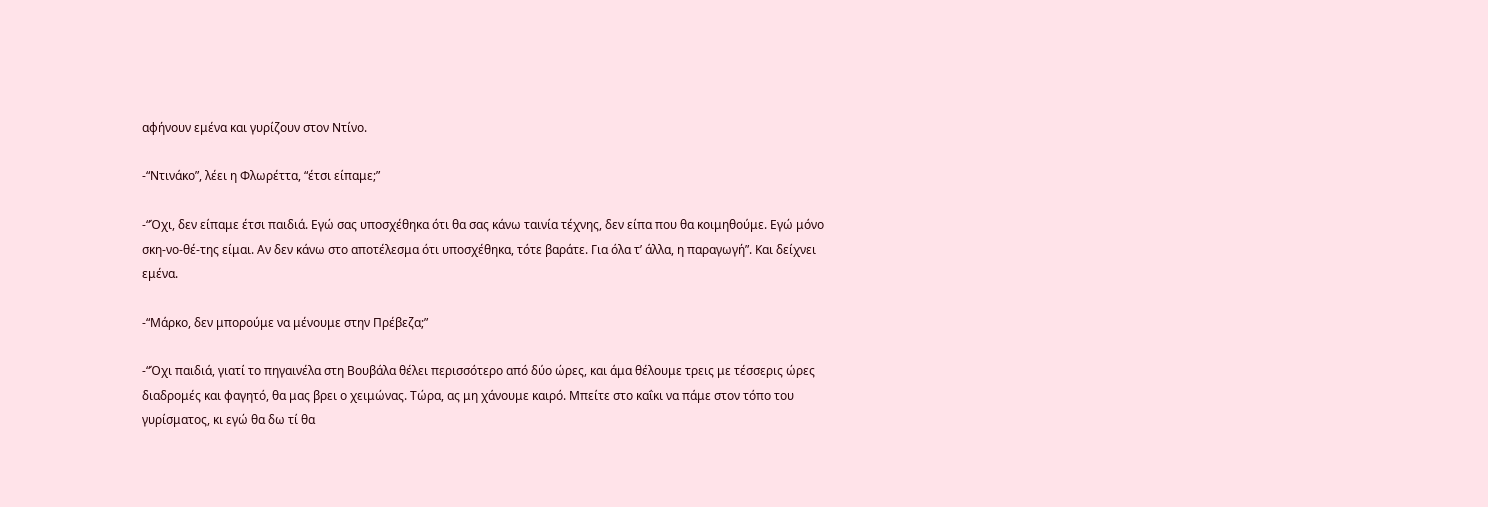αφήνουν εμένα και γυρίζουν στον Ντίνο.

-“Ντινάκο”, λέει η Φλωρέττα, “έτσι είπαμε;”

-“Όχι, δεν είπαμε έτσι παιδιά. Εγώ σας υποσχέθηκα ότι θα σας κάνω ταινία τέχνης, δεν είπα που θα κοιμηθούμε. Εγώ μόνο σκη-νο-θέ-της είμαι. Αν δεν κάνω στο αποτέλεσμα ότι υποσχέθηκα, τότε βαράτε. Για όλα τ’ άλλα, η παραγωγή”. Και δείχνει εμένα.

-“Μάρκο, δεν μπορούμε να μένουμε στην Πρέβεζα;”

-“Όχι παιδιά, γιατί το πηγαινέλα στη Βουβάλα θέλει περισσότερο από δύο ώρες, και άμα θέλουμε τρεις με τέσσερις ώρες διαδρομές και φαγητό, θα μας βρει ο χειμώνας. Τώρα, ας μη χάνουμε καιρό. Μπείτε στο καΐκι να πάμε στον τόπο του γυρίσματος, κι εγώ θα δω τί θα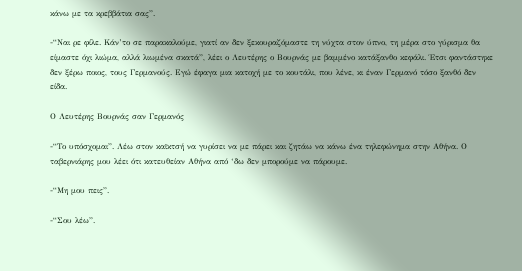κάνω με τα κρεββάτια σας”.

-“Ναι ρε φίλε. Κάν’το σε παρακαλούμε, γιατί αν δεν ξεκουραζόμαστε τη νύχτα στον ύπνο, τη μέρα στο γύρισμα θα είμαστε όχι λιώμα, αλλά λιωμένα σκατά”, λέει ο Λευτέρης ο Βουρνάς με βαμμένο κατάξανθο κεφάλι. Έτσι φαντάστηκε δεν ξέρω ποιος, τους Γερμανούς. Εγώ έφαγα μια κατοχή με το κουτάλι, που λένε, κι έναν Γερμανό τόσο ξανθό δεν είδα.

Ο Λευτέρης Βουρνάς σαν Γερμανός

-“Το υπόσχομαι”. Λέω στον καϊκτσή να γυρίσει να με πάρει και ζητάω να κάνω ένα τηλεφώνημα στην Αθήνα. Ο ταβερνιάρης μου λέει ότι κατευθείαν Αθήνα από ‘δω δεν μπορούμε να πάρουμε.

-“Μη μου πεις”.

-“Σου λέω”.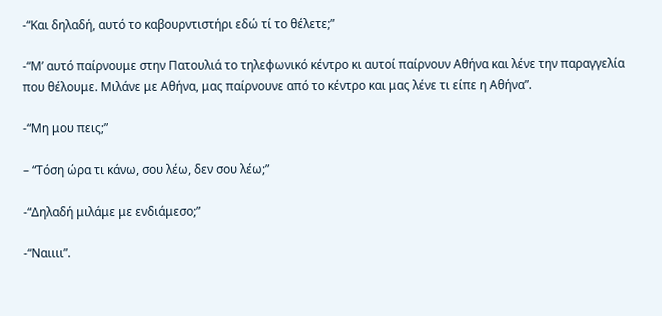-“Και δηλαδή, αυτό το καβουρντιστήρι εδώ τί το θέλετε;”

-“Μ’ αυτό παίρνουμε στην Πατουλιά το τηλεφωνικό κέντρο κι αυτοί παίρνουν Αθήνα και λένε την παραγγελία που θέλουμε. Μιλάνε με Αθήνα, μας παίρνουνε από το κέντρο και μας λένε τι είπε η Αθήνα”.

-“Μη μου πεις;”

– “Τόση ώρα τι κάνω, σου λέω, δεν σου λέω;”

-“Δηλαδή μιλάμε με ενδιάμεσο;”

-“Ναιιιι”.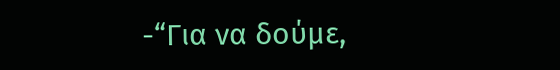-“Για να δούμε,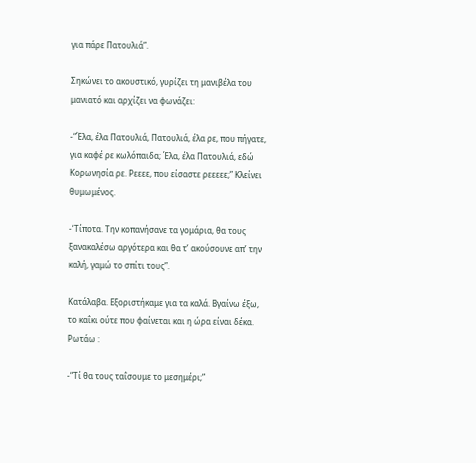για πάρε Πατουλιά”.

Σηκώνει το ακουστικό, γυρίζει τη μανιβέλα του μανιατό και αρχίζει να φωνάζει:

-“Έλα, έλα Πατουλιά, Πατουλιά, έλα ρε, που πήγατε, για καφέ ρε κωλόπαιδα; Έλα, έλα Πατουλιά, εδώ Κορωνησία ρε. Ρεεεε, που είσαστε ρεεεεε;” Κλείνει θυμωμένος.

-‘Τίποτα. Την κοπανήσανε τα γομάρια, θα τους ξανακαλέσω αργότερα και θα τ’ ακούσουνε απ’ την καλή, γαμώ το σπίτι τους”.

Κατάλαβα. Εξοριστήκαμε για τα καλά. Βγαίνω έξω, το καΐκι ούτε που φαίνεται και η ώρα είναι δέκα. Ρωτάω :

-“Τί θα τους ταΐσουμε το μεσημέρι;”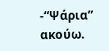-“Ψάρια” ακούω.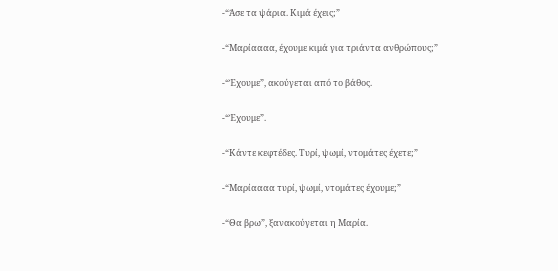-“Άσε τα ψάρια. Κιμά έχεις;”

-“Μαρίαααα, έχουμε κιμά για τριάντα ανθρώπους;”

-“Έχουμε”, ακούγεται από το βάθος.

-“Έχουμε”.

-“Κάντε κεφτέδες. Τυρί, ψωμί, ντομάτες έχετε;”

-“Μαρίαααα τυρί, ψωμί, ντομάτες έχουμε;”

-“Θα βρω”, ξανακούγεται η Μαρία.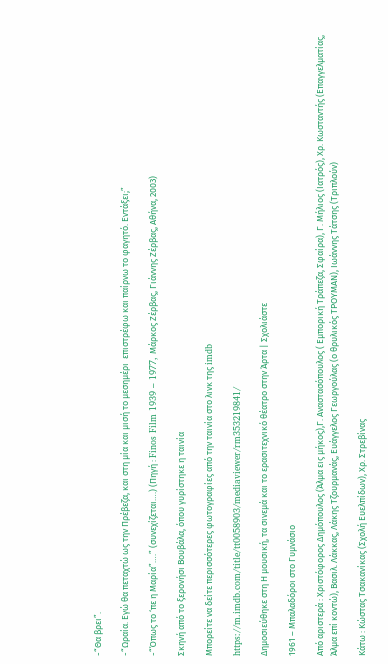-“Θα βρει”.

-“Ωραία. Εγώ θα πεταχτώ ως την Πρέβεζα, και στη μία και μισή το μεσημέρι  επιστρέφω και παίρνω το φαγητό. Εντάξει;”

-“Όπως το ‘πε η Μαρία”….” (συνεχίζεται….) (Πηγή : Finos Film 1939 – 1977, Μάρκος Ζέρβας, Γιάννης Ζέρβας, Αθήνα, 2003)

Σκηνή από το ξερονήσι Βουβάλα, όπου γυρίστηκε η ταινία

Μπορείτε να δείτε περισσότερες φωτογραφίες από την ταινία στο λινκ της imdb

https://m.imdb.com/title/tt0058903/mediaviewer/rm353219841/

Δημοσιεύθηκε στη Η μουσική, τα σινεμά και το ερασιτεχνικό θέατρο στην Άρτα | Σχολιάστε

1961 – Μπαλαδόροι στο Γυμνάσιο

Από αριστερά : Χριστόφορος Δημόπουλος (Άλμα εις μήκος),Γ. Αναστασόπουλος ( Εμπορική Τράπεζα, Σφαίρα), Γ. Μήλιος (Ιατρός), Χρ. Κωσταντής (Επαγγελματίας, Άλμα επί κοντώ), Βασιλ. Λάκκας, Λάκης Τζουρμανάς, Ευάγγελος Γεωργούλας (ο θρυλικός ΤΡΟΥΜΑΝ), Ιωάννης Τάτσης (Τριπλούν)

Κάτω : Κώστας Τσακανίκας (Σχολή Ευελπίδων), Χρ. Στρεβίνας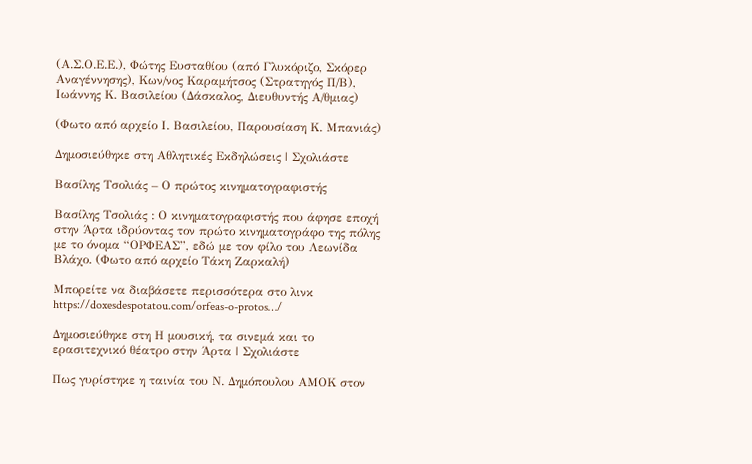(Α.Σ.Ο.Ε.Ε.), Φώτης Ευσταθίου (από Γλυκόριζο, Σκόρερ Αναγέννησης), Κων/νος Καραμήτσος (Στρατηγός Π/Β), Ιωάννης Κ. Βασιλείου (Δάσκαλος, Διευθυντής Α/θμιας)

(Φωτο από αρχείο Ι. Βασιλείου, Παρουσίαση Κ. Μπανιάς)

Δημοσιεύθηκε στη Αθλητικές Εκδηλώσεις | Σχολιάστε

Βασίλης Τσολιάς – Ο πρώτος κινηματογραφιστής

Βασίλης Τσολιάς : Ο κινηματογραφιστής που άφησε εποχή στην Άρτα ιδρύοντας τον πρώτο κινηματογράφο της πόλης με το όνομα “ΟΡΦΕΑΣ”, εδώ με τον φίλο του Λεωνίδα Βλάχο. (Φωτο από αρχείο Τάκη Ζαρκαλή)

Μπορείτε να διαβάσετε περισσότερα στο λινκ https://doxesdespotatou.com/orfeas-o-protos…/

Δημοσιεύθηκε στη Η μουσική, τα σινεμά και το ερασιτεχνικό θέατρο στην Άρτα | Σχολιάστε

Πως γυρίστηκε η ταινία του Ν. Δημόπουλου ΑΜΟΚ στον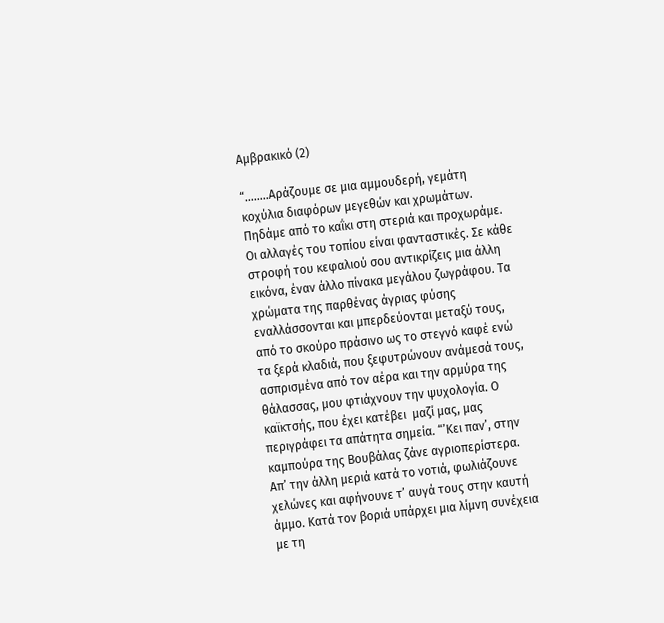Αμβρακικό (2)

“……..Αράζουμε σε μια αμμουδερή, γεμάτη κοχύλια διαφόρων μεγεθών και χρωμάτων. Πηδάμε από το καΐκι στη στεριά και προχωράμε. Οι αλλαγές του τοπίου είναι φανταστικές. Σε κάθε στροφή του κεφαλιού σου αντικρίζεις μια άλλη εικόνα, έναν άλλο πίνακα μεγάλου ζωγράφου. Τα χρώματα της παρθένας άγριας φύσης εναλλάσσονται και μπερδεύονται μεταξύ τους, από το σκούρο πράσινο ως το στεγνό καφέ ενώ τα ξερά κλαδιά, που ξεφυτρώνουν ανάμεσά τους, ασπρισμένα από τον αέρα και την αρμύρα της θάλασσας, μου φτιάχνουν την ψυχολογία. Ο καϊκτσής, που έχει κατέβει  μαζί μας, μας περιγράφει τα απάτητα σημεία. “’Κει παν’, στην καμπούρα της Βουβάλας ζάνε αγριοπερίστερα. Απ’ την άλλη μεριά κατά το νοτιά, φωλιάζουνε χελώνες και αφήνουνε τ’ αυγά τους στην καυτή άμμο. Κατά τον βοριά υπάρχει μια λίμνη συνέχεια με τη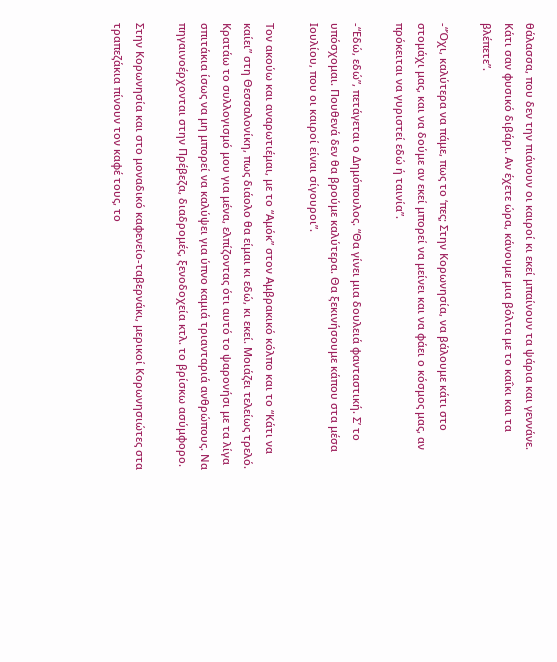θάλασσα, που δεν την πιάνουν οι καιροί κι εκεί μπαίνουν τα ψάρια και γεννάνε. Κάτι σαν φυσικό διβάρι. Αν έχετε ώρα, κάνουμε μια βόλτα με το καΐκι και τα βλέπετε”.

-“Όχι, καλύτερα να πάμε, πως το ‘πες; Στην Κορωνησία, να βάλουμε κάτι στο στομάχι μας, και να δούμε αν εκεί μπορεί να μείνει και να φάει ο κόσμος μας, αν πρόκειται να γυριστεί εδώ ή ταινία”.

-“Εδώ, εδώ”, πετάγεται ο Δημόπουλος. “Θα γίνει μια δουλειά φανταστική. Σ’ το υπόσχομαι. Πουθενά δεν θα βρούμε καλύτερα. Θα ξεκινήσουμε κάπου στα μέσα Ιουλίου, που οι καιροί είναι σίγουροι”.

Τον ακούω και αναρωτιέμαι, με το “Αμόκ” στον Αμβρακικό κόλπο και το “Κάτι να καίει” στη Θεσσαλονίκη, πως διάολο θα είμαι κι εδώ, κι εκεί. Μοιάζει τελείως τρελό. Κρατάω το συλλογισμό μου για μένα, ελπίζοντας ότι αυτό το ψαρονήσι με τα λίγα σπιτάκια ίσως να μη μπορεί να καλύψει για ύπνο καμιά τριανταριά ανθρώπους. Να πηγαινοέρχονται στην Πρέβεζα, διαδρομές, ξενοδοχεία κτλ. το βρίσκω ασύμφορο.

Στην Κορωνησία και στο μοναδικό καφενείο-ταβερνάκι, μερικοί Κορωνησιώτες στα τραπεζάκια πίνουν τον καφέ τους, το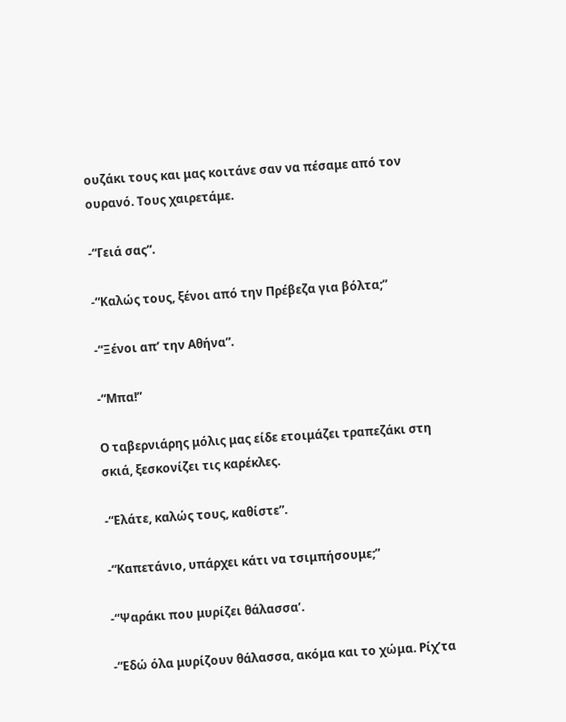ουζάκι τους και μας κοιτάνε σαν να πέσαμε από τον ουρανό. Τους χαιρετάμε.

-“Γειά σας”.

-“Καλώς τους, ξένοι από την Πρέβεζα για βόλτα;”

-“Ξένοι απ’ την Αθήνα”.

-“Μπα!”

Ο ταβερνιάρης μόλις μας είδε ετοιμάζει τραπεζάκι στη σκιά, ξεσκονίζει τις καρέκλες.

-“Ελάτε, καλώς τους, καθίστε”.

-“Καπετάνιο, υπάρχει κάτι να τσιμπήσουμε;”

-“Ψαράκι που μυρίζει θάλασσα’.

-“Εδώ όλα μυρίζουν θάλασσα, ακόμα και το χώμα. Ρίχ’τα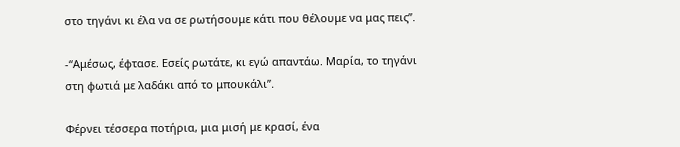στο τηγάνι κι έλα να σε ρωτήσουμε κάτι που θέλουμε να μας πεις”.

-“Αμέσως, έφτασε. Εσείς ρωτάτε, κι εγώ απαντάω. Μαρία, το τηγάνι στη φωτιά με λαδάκι από το μπουκάλι”.

Φέρνει τέσσερα ποτήρια, μια μισή με κρασί, ένα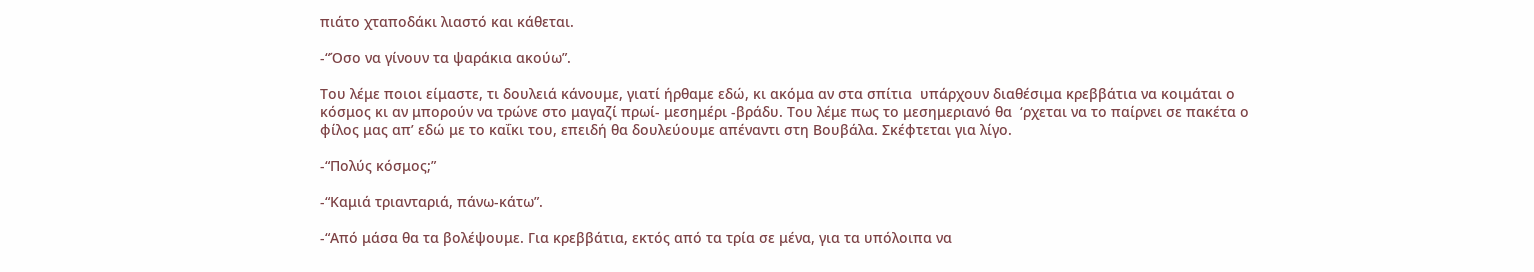πιάτο χταποδάκι λιαστό και κάθεται.

-“Όσο να γίνουν τα ψαράκια ακούω”.

Του λέμε ποιοι είμαστε, τι δουλειά κάνουμε, γιατί ήρθαμε εδώ, κι ακόμα αν στα σπίτια  υπάρχουν διαθέσιμα κρεββάτια να κοιμάται ο κόσμος κι αν μπορούν να τρώνε στο μαγαζί πρωί- μεσημέρι -βράδυ. Του λέμε πως το μεσημεριανό θα  ‘ρχεται να το παίρνει σε πακέτα ο φίλος μας απ’ εδώ με το καΐκι του, επειδή θα δουλεύουμε απέναντι στη Βουβάλα. Σκέφτεται για λίγο.

-“Πολύς κόσμος;”

-“Καμιά τριανταριά, πάνω-κάτω”.

-“Από μάσα θα τα βολέψουμε. Για κρεββάτια, εκτός από τα τρία σε μένα, για τα υπόλοιπα να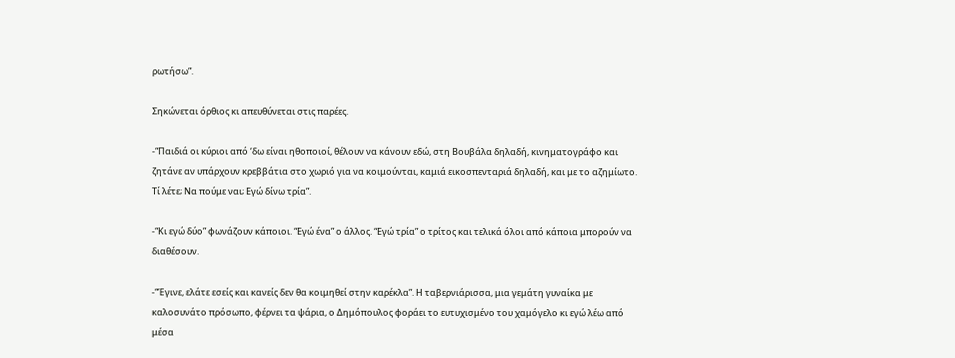ρωτήσω”.

Σηκώνεται όρθιος κι απευθύνεται στις παρέες.

-“Παιδιά οι κύριοι από ‘δω είναι ηθοποιοί, θέλουν να κάνουν εδώ, στη Βουβάλα δηλαδή, κινηματογράφο και ζητάνε αν υπάρχουν κρεββάτια στο χωριό για να κοιμούνται, καμιά εικοσπενταριά δηλαδή, και με το αζημίωτο. Τί λέτε; Να πούμε ναι; Εγώ δίνω τρία”.

-“Κι εγώ δύο” φωνάζουν κάποιοι. “Εγώ ένα” ο άλλος. “Εγώ τρία” ο τρίτος και τελικά όλοι από κάποια μπορούν να διαθέσουν.

-“Έγινε, ελάτε εσείς και κανείς δεν θα κοιμηθεί στην καρέκλα”. Η ταβερνιάρισσα, μια γεμάτη γυναίκα με καλοσυνάτο πρόσωπο, φέρνει τα ψάρια, ο Δημόπουλος φοράει το ευτυχισμένο του χαμόγελο κι εγώ λέω από μέσα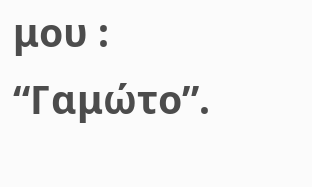μου : “Γαμώτο”.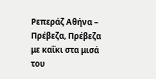Ρεπεράζ Αθήνα – Πρέβεζα, Πρέβεζα με καΐκι στα μισά του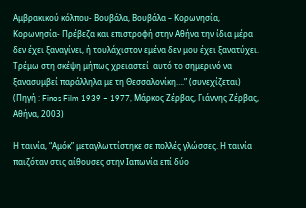Αμβρακικού κόλπου- Βουβάλα, Βουβάλα – Κορωνησία, Κορωνησία- Πρέβεζα και επιστροφή στην Αθήνα την ίδια μέρα δεν έχει ξαναγίνει, ή τουλάχιστον εμένα δεν μου έχει ξανατύχει. Τρέμω στη σκέψη μήπως χρειαστεί  αυτό το σημερινό να ξανασυμβεί παράλληλα με τη Θεσσαλονίκη….” (συνεχίζεται) (Πηγή : Finos Film 1939 – 1977, Μάρκος Ζέρβας, Γιάννης Ζέρβας, Αθήνα, 2003)

Η ταινία, “Αμόκ” μεταγλωττίστηκε σε πολλές γλώσσες. Η ταινία παιζόταν στις αίθουσες στην Ιαπωνία επί δύο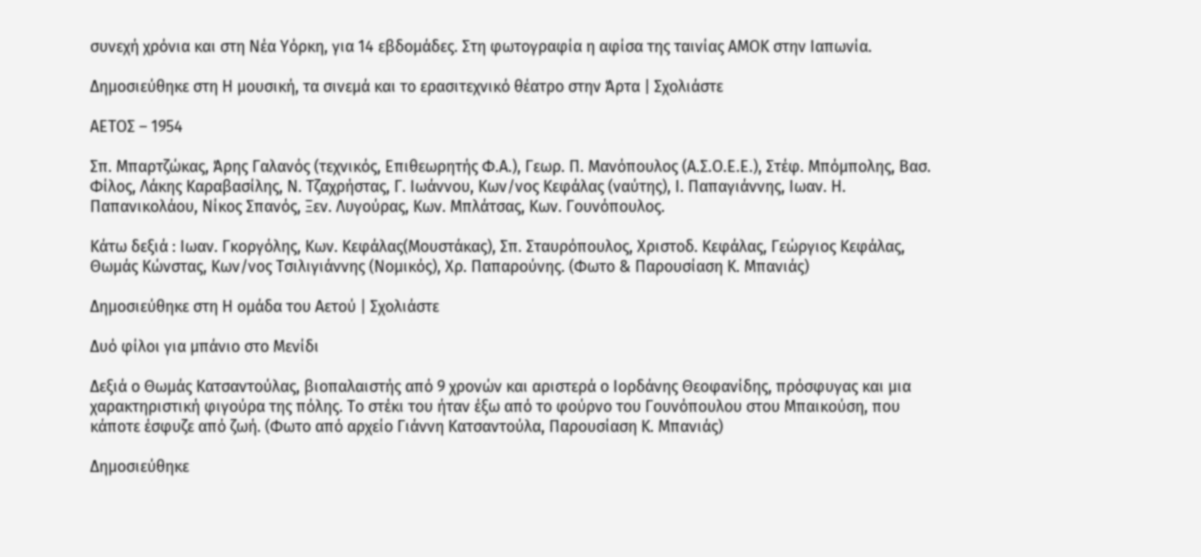συνεχή χρόνια και στη Νέα Υόρκη, για 14 εβδομάδες. Στη φωτογραφία η αφίσα της ταινίας ΑΜΟΚ στην Ιαπωνία.

Δημοσιεύθηκε στη Η μουσική, τα σινεμά και το ερασιτεχνικό θέατρο στην Άρτα | Σχολιάστε

ΑΕΤΟΣ – 1954

Σπ. Μπαρτζώκας, Άρης Γαλανός (τεχνικός, Επιθεωρητής Φ.Α.), Γεωρ. Π. Μανόπουλος (Α.Σ.Ο.Ε.Ε.), Στέφ. Μπόμπολης, Βασ. Φίλος, Λάκης Καραβασίλης, Ν. Τζαχρήστας, Γ. Ιωάννου, Κων/νος Κεφάλας (ναύτης), Ι. Παπαγιάννης, Ιωαν. Η. Παπανικολάου, Νίκος Σπανός, Ξεν. Λυγούρας, Κων. Μπλάτσας, Κων. Γουνόπουλος.

Κάτω δεξιά : Ιωαν. Γκοργόλης, Κων. Κεφάλας(Μουστάκας), Σπ. Σταυρόπουλος, Χριστοδ. Κεφάλας, Γεώργιος Κεφάλας, Θωμάς Κώνστας, Κων/νος Τσιλιγιάννης (Νομικός), Χρ. Παπαρούνης. (Φωτο & Παρουσίαση Κ. Μπανιάς)

Δημοσιεύθηκε στη Η ομάδα του Αετού | Σχολιάστε

Δυό φίλοι για μπάνιο στο Μενίδι

Δεξιά ο Θωμάς Κατσαντούλας, βιοπαλαιστής από 9 χρονών και αριστερά ο Ιορδάνης Θεοφανίδης, πρόσφυγας και μια χαρακτηριστική φιγούρα της πόλης. Το στέκι του ήταν έξω από το φούρνο του Γουνόπουλου στου Μπαικούση, που κάποτε έσφυζε από ζωή. (Φωτο από αρχείο Γιάννη Κατσαντούλα, Παρουσίαση Κ. Μπανιάς)

Δημοσιεύθηκε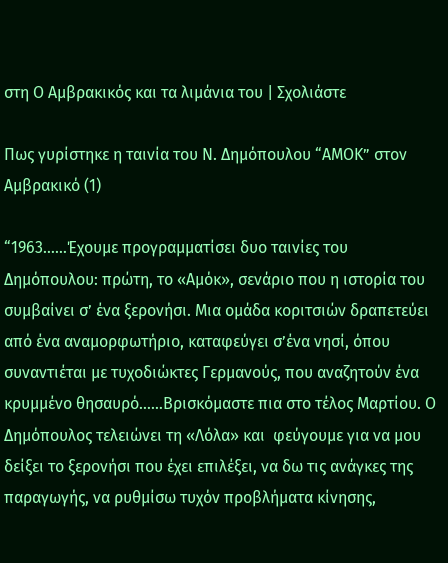στη Ο Αμβρακικός και τα λιμάνια του | Σχολιάστε

Πως γυρίστηκε η ταινία του Ν. Δημόπουλου “ΑΜΟΚ” στον Αμβρακικό (1)

“1963……Έχουμε προγραμματίσει δυο ταινίες του Δημόπουλου: πρώτη, το «Αμόκ», σενάριο που η ιστορία του συμβαίνει σ’ ένα ξερονήσι. Μια ομάδα κοριτσιών δραπετεύει από ένα αναμορφωτήριο, καταφεύγει σ’ένα νησί, όπου συναντιέται με τυχοδιώκτες Γερμανούς, που αναζητούν ένα κρυμμένο θησαυρό……Βρισκόμαστε πια στο τέλος Μαρτίου. Ο Δημόπουλος τελειώνει τη «Λόλα» και  φεύγουμε για να μου δείξει το ξερονήσι που έχει επιλέξει, να δω τις ανάγκες της παραγωγής, να ρυθμίσω τυχόν προβλήματα κίνησης,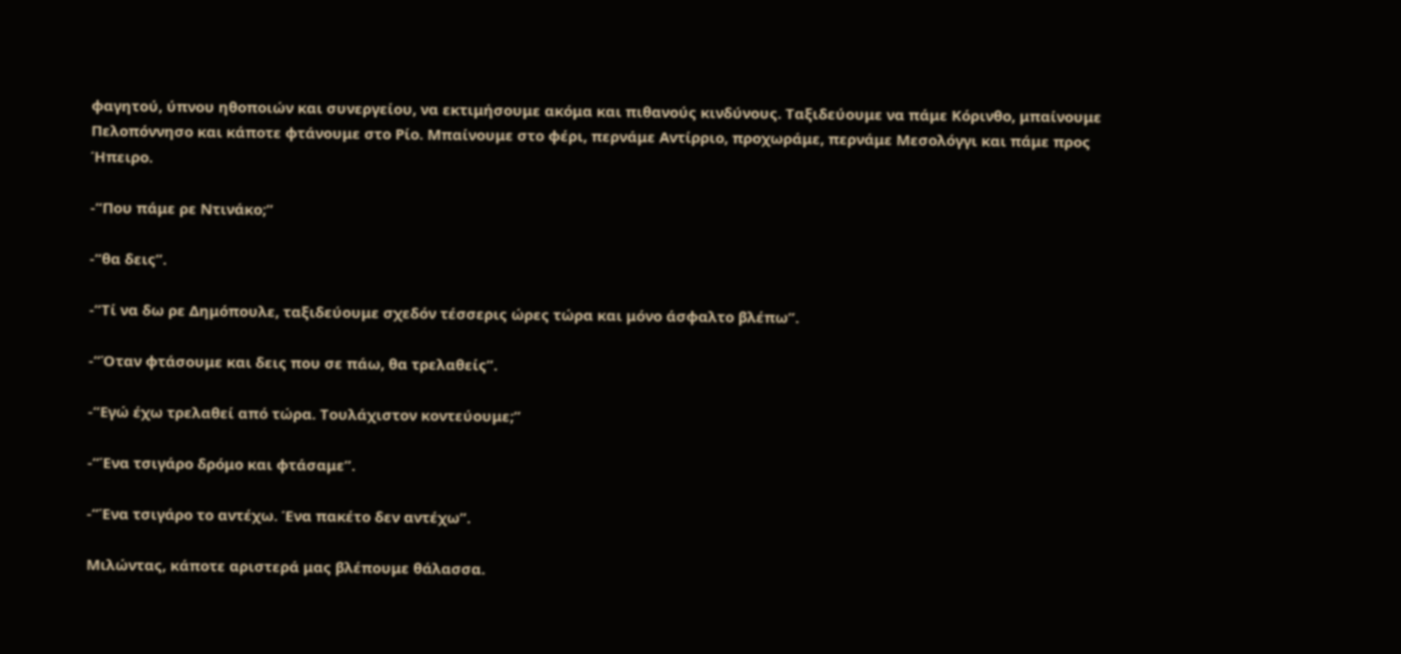φαγητού, ύπνου ηθοποιών και συνεργείου, να εκτιμήσουμε ακόμα και πιθανούς κινδύνους. Ταξιδεύουμε να πάμε Κόρινθο, μπαίνουμε Πελοπόννησο και κάποτε φτάνουμε στο Ρίο. Μπαίνουμε στο φέρι, περνάμε Αντίρριο, προχωράμε, περνάμε Μεσολόγγι και πάμε προς Ήπειρο.

-“Που πάμε ρε Ντινάκο;”

-“θα δεις”.

-“Τί να δω ρε Δημόπουλε, ταξιδεύουμε σχεδόν τέσσερις ώρες τώρα και μόνο άσφαλτο βλέπω”.

-“Όταν φτάσουμε και δεις που σε πάω, θα τρελαθείς”.

-“Εγώ έχω τρελαθεί από τώρα. Τουλάχιστον κοντεύουμε;”

-“Ένα τσιγάρο δρόμο και φτάσαμε”.

-“Ένα τσιγάρο το αντέχω. Ένα πακέτο δεν αντέχω”.

Μιλώντας, κάποτε αριστερά μας βλέπουμε θάλασσα.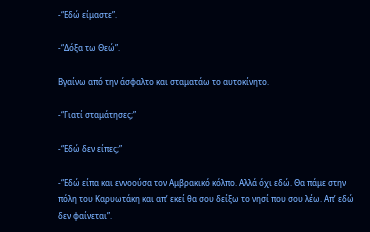-“Εδώ είμαστε”.

-“Δόξα τω Θεώ”.

Βγαίνω από την άσφαλτο και σταματάω το αυτοκίνητο.

-“Γιατί σταμάτησες;”

-“Εδώ δεν είπες;”

-“Εδώ είπα και εννοούσα τον Αμβρακικό κόλπο. Αλλά όχι εδώ. Θα πάμε στην πόλη του Καρυωτάκη και απ’ εκεί θα σου δείξω το νησί που σου λέω. Απ’ εδώ δεν φαίνεται”.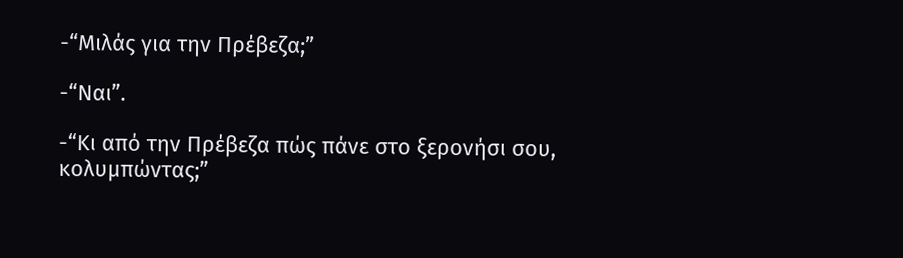-“Μιλάς για την Πρέβεζα;”

-“Ναι”.

-“Κι από την Πρέβεζα πώς πάνε στο ξερονήσι σου, κολυμπώντας;”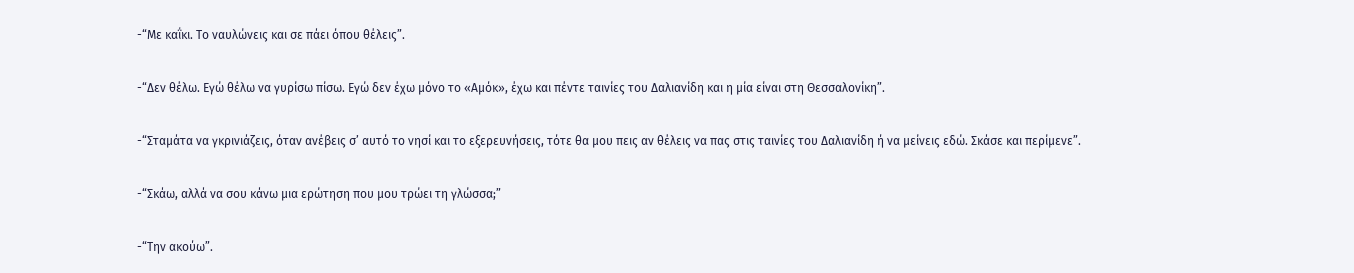-“Με καΐκι. Το ναυλώνεις και σε πάει όπου θέλεις”.

-“Δεν θέλω. Εγώ θέλω να γυρίσω πίσω. Εγώ δεν έχω μόνο το «Αμόκ», έχω και πέντε ταινίες του Δαλιανίδη και η μία είναι στη Θεσσαλονίκη”.

-“Σταμάτα να γκρινιάζεις, όταν ανέβεις σ’ αυτό το νησί και το εξερευνήσεις, τότε θα μου πεις αν θέλεις να πας στις ταινίες του Δαλιανίδη ή να μείνεις εδώ. Σκάσε και περίμενε”.

-“Σκάω, αλλά να σου κάνω μια ερώτηση που μου τρώει τη γλώσσα;”

-“Την ακούω”.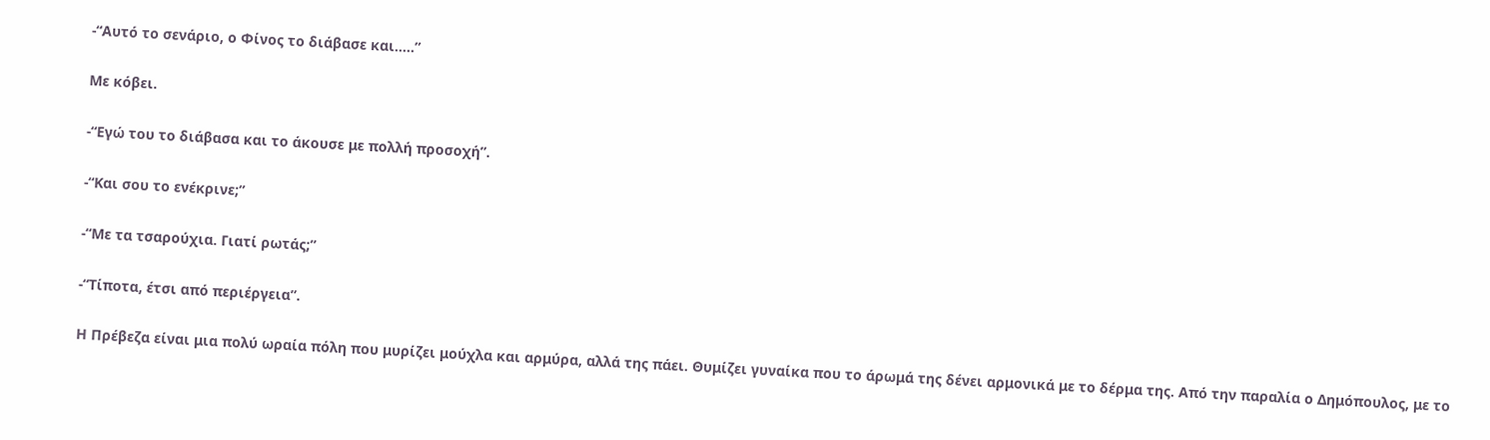-“Αυτό το σενάριο, ο Φίνος το διάβασε και…..”

Με κόβει.

-“Εγώ του το διάβασα και το άκουσε με πολλή προσοχή”.

-“Και σου το ενέκρινε;”

-“Με τα τσαρούχια. Γιατί ρωτάς;”

-“Τίποτα, έτσι από περιέργεια”.

Η Πρέβεζα είναι μια πολύ ωραία πόλη που μυρίζει μούχλα και αρμύρα, αλλά της πάει. Θυμίζει γυναίκα που το άρωμά της δένει αρμονικά με το δέρμα της. Από την παραλία ο Δημόπουλος, με το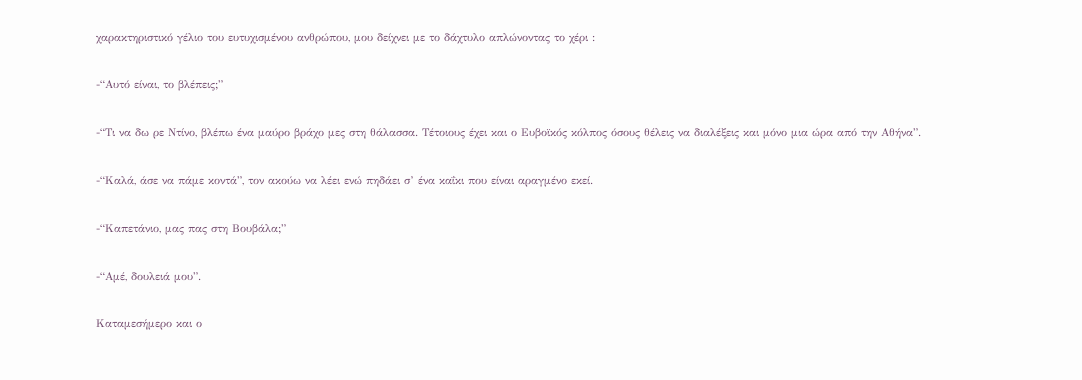χαρακτηριστικό γέλιο του ευτυχισμένου ανθρώπου, μου δείχνει με το δάχτυλο απλώνοντας το χέρι :

-“Αυτό είναι, το βλέπεις;”

-“Τι να δω ρε Ντίνο, βλέπω ένα μαύρο βράχο μες στη θάλασσα. Τέτοιους έχει και ο Ευβοϊκός κόλπος όσους θέλεις να διαλέξεις και μόνο μια ώρα από την Αθήνα”.

-“Καλά, άσε να πάμε κοντά”, τον ακούω να λέει ενώ πηδάει σ’ ένα καΐκι που είναι αραγμένο εκεί.

-“Καπετάνιο, μας πας στη Βουβάλα;”

-“Αμέ, δουλειά μου”.

Καταμεσήμερο και ο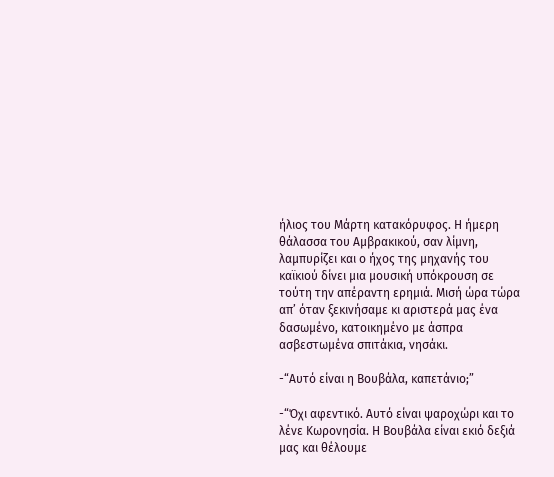ήλιος του Μάρτη κατακόρυφος. Η ήμερη θάλασσα του Αμβρακικού, σαν λίμνη, λαμπυρίζει και ο ήχος της μηχανής του καϊκιού δίνει μια μουσική υπόκρουση σε τούτη την απέραντη ερημιά. Μισή ώρα τώρα απ’ όταν ξεκινήσαμε κι αριστερά μας ένα δασωμένο, κατοικημένο με άσπρα ασβεστωμένα σπιτάκια, νησάκι.

-“Αυτό είναι η Βουβάλα, καπετάνιο;”

-“Όχι αφεντικό. Αυτό είναι ψαροχώρι και το λένε Κωρονησία. Η Βουβάλα είναι εκιό δεξιά μας και θέλουμε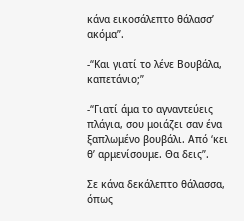κάνα εικοσάλεπτο θάλασσ’ ακόμα”.

-“Και γιατί το λένε Βουβάλα, καπετάνιο;”

-“Γιατί άμα το αγναντεύεις πλάγια, σου μοιάζει σαν ένα ξαπλωμένο βουβάλι. Από ‘κει θ’ αρμενίσουμε. Θα δεις”.

Σε κάνα δεκάλεπτο θάλασσα, όπως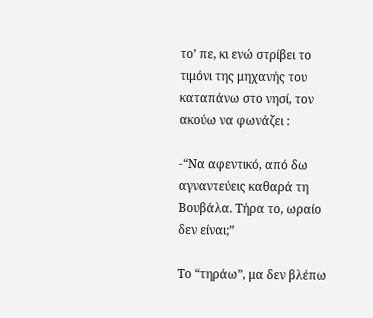το’ πε, κι ενώ στρίβει το τιμόνι της μηχανής του καταπάνω στο νησί, τον ακούω να φωνάζει :

-“Να αφεντικό, από δω αγναντεύεις καθαρά τη Βουβάλα. Τήρα το, ωραίο δεν είναι;”

Το “τηράω”, μα δεν βλέπω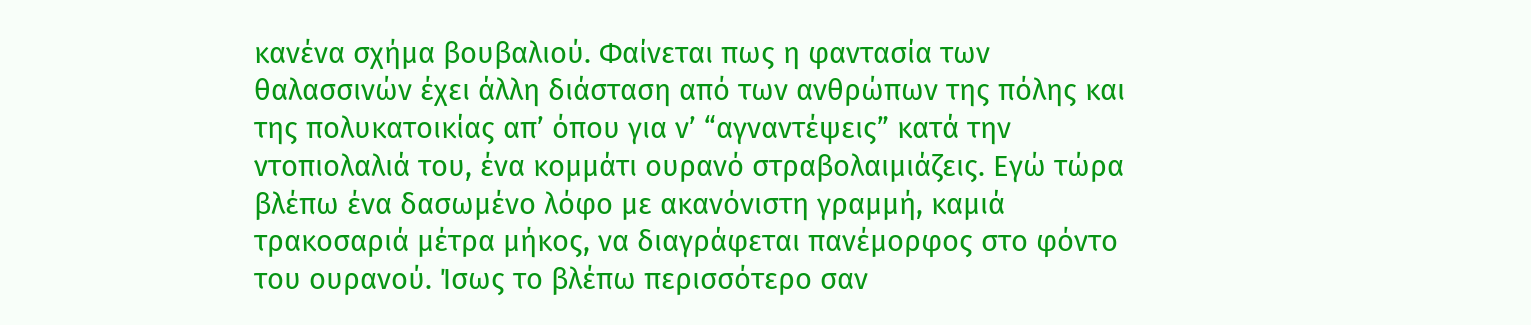κανένα σχήμα βουβαλιού. Φαίνεται πως η φαντασία των θαλασσινών έχει άλλη διάσταση από των ανθρώπων της πόλης και της πολυκατοικίας απ’ όπου για ν’ “αγναντέψεις” κατά την ντοπιολαλιά του, ένα κομμάτι ουρανό στραβολαιμιάζεις. Εγώ τώρα βλέπω ένα δασωμένο λόφο με ακανόνιστη γραμμή, καμιά τρακοσαριά μέτρα μήκος, να διαγράφεται πανέμορφος στο φόντο του ουρανού. Ίσως το βλέπω περισσότερο σαν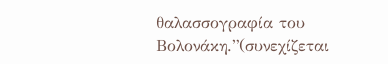θαλασσογραφία του Βολονάκη.”(συνεχίζεται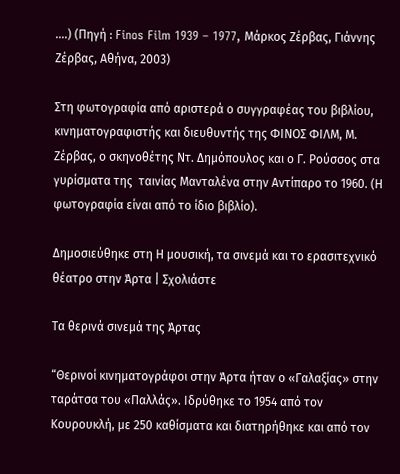….) (Πηγή : Finos Film 1939 – 1977, Μάρκος Ζέρβας, Γιάννης Ζέρβας, Αθήνα, 2003)

Στη φωτογραφία από αριστερά ο συγγραφέας του βιβλίου, κινηματογραφιστής και διευθυντής της ΦΙΝΟΣ ΦΙΛΜ, Μ. Ζέρβας, ο σκηνοθέτης Ντ. Δημόπουλος και ο Γ. Ρούσσος στα γυρίσματα της  ταινίας Μανταλένα στην Αντίπαρο το 1960. (Η φωτογραφία είναι από το ίδιο βιβλίο).

Δημοσιεύθηκε στη Η μουσική, τα σινεμά και το ερασιτεχνικό θέατρο στην Άρτα | Σχολιάστε

Tα θερινά σινεμά της Άρτας

“Θερινοί κινηματογράφοι στην Άρτα ήταν ο «Γαλαξίας» στην ταράτσα του «Παλλάς». Ιδρύθηκε το 1954 από τον Κουρουκλή, με 250 καθίσματα και διατηρήθηκε και από τον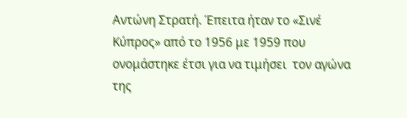Αντώνη Στρατή. Έπειτα ήταν το «Σινέ Κύπρος» από το 1956 με 1959 που ονομάστηκε έτσι για να τιμήσει  τον αγώνα της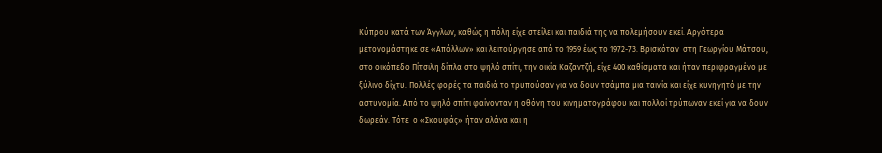Κύπρου κατά των Άγγλων, καθώς η πόλη είχε στείλει και παιδιά της να πολεμήσουν εκεί. Αργότερα  μετονομάστηκε σε «Απόλλων» και λειτούργησε από το 1959 έως το 1972-73. Βρισκόταν  στη Γεωργίου Μάτσου, στο οικόπεδο Πίτσιλη δίπλα στο ψηλό σπίτι, την οικία Καζαντζή, είχε 400 καθίσματα και ήταν περιφραγμένο με ξύλινο δίχτυ. Πολλές φορές τα παιδιά το τρυπούσαν για να δουν τσάμπα μια ταινία και είχε κυνηγητό με την αστυνομία. Από το ψηλό σπίτι φαίνονταν η οθόνη του κινηματογράφου και πολλοί τρύπωναν εκεί για να δουν δωρεάν. Τότε  ο «Σκουφάς» ήταν αλάνα και η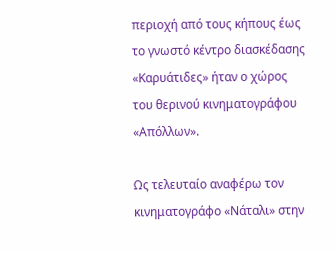περιοχή από τους κήπους έως το γνωστό κέντρο διασκέδασης «Καρυάτιδες» ήταν ο χώρος του θερινού κινηματογράφου «Απόλλων».

Ως τελευταίο αναφέρω τον κινηματογράφο «Νάταλι» στην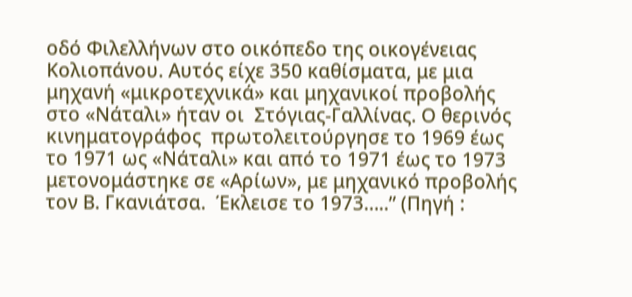οδό Φιλελλήνων στο οικόπεδο της οικογένειας Κολιοπάνου. Αυτός είχε 350 καθίσματα, με μια μηχανή «μικροτεχνικά» και μηχανικοί προβολής στο «Νάταλι» ήταν οι  Στόγιας-Γαλλίνας. Ο θερινός κινηματογράφος  πρωτολειτούργησε το 1969 έως το 1971 ως «Νάταλι» και από το 1971 έως το 1973 μετονομάστηκε σε «Αρίων», με μηχανικό προβολής τον Β. Γκανιάτσα.  Έκλεισε το 1973…..” (Πηγή :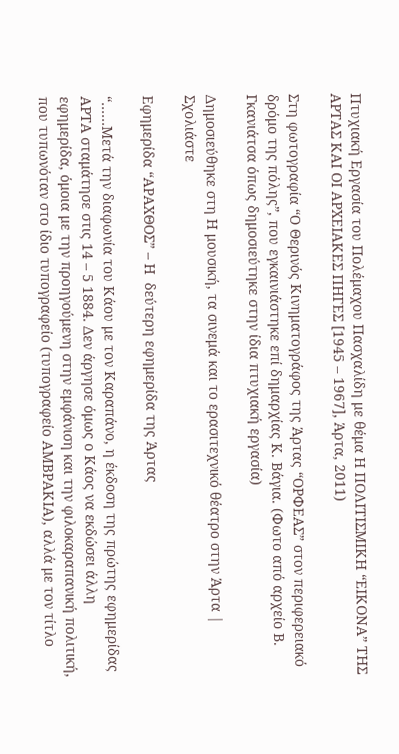Πτυχιακή Εργασία του Πολέμαχου Πασχαλίδη με θέμα Η ΠΟΛΙΤΙΣΜΙΚΗ “ΕΙΚΟΝΑ” ΤΗΣ ΑΡΤΑΣ ΚΑΙ ΟΙ ΑΡΧΕΙΑΚΕΣ ΠΗΓΕΣ [1945 – 1967], Άρτα, 2011)

Στη φωτογραφία “Ο Θερινός Κινηματογράφος της Άρτας “ΟΡΦΕΑΣ” στον περιφερειακό δρόμο της πόλης”, που εγκαινιάστηκε επί δημαρχίας Κ. Βάγια. (Φωτο από αρχείο Β. Γκανιάτσα όπως δημοσιεύτηκε στην ίδια πτυχιακή εργασία)

Δημοσιεύθηκε στη Η μουσική, τα σινεμά και το ερασιτεχνικό θέατρο στην Άρτα | Σχολιάστε

Εφημερίδα “ΑΡΑΧΘΟΣ” – Η  δεύτερη εφημερίδα της Άρτας

“……Μετά την διαφωνία του Κάου με τον Καραπάνο, η έκδοση της πρώτης εφημερίδας ΑΡΤΑ σταμάτησε στις 14 – 5 1884. Δεν άργησε όμως ο Κάος να εκδώσει άλλη εφημερίδα, όμοια με την προηγούμενη στην εμφάνιση και την φιλοκαραπανική πολιτική, που τυπωνόταν στο ίδιο τυπογραφείο (τυπογραφείο ΑΜΒΡΑΚΙΑ), αλλά με τον τίτλο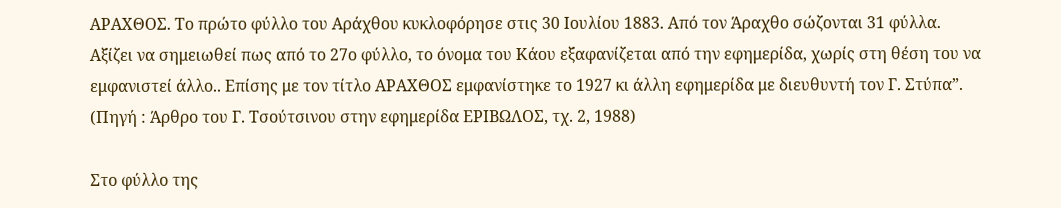ΑΡΑΧΘΟΣ. Το πρώτο φύλλο του Αράχθου κυκλοφόρησε στις 30 Ιουλίου 1883. Από τον Άραχθο σώζονται 31 φύλλα. Αξίζει να σημειωθεί πως από το 27ο φύλλο, το όνομα του Κάου εξαφανίζεται από την εφημερίδα, χωρίς στη θέση του να εμφανιστεί άλλο.. Επίσης με τον τίτλο ΑΡΑΧΘΟΣ εμφανίστηκε το 1927 κι άλλη εφημερίδα με διευθυντή τον Γ. Στύπα”. (Πηγή : Άρθρο του Γ. Τσούτσινου στην εφημερίδα ΕΡΙΒΩΛΟΣ, τχ. 2, 1988)

Στο φύλλο της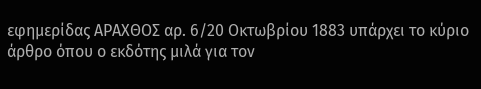εφημερίδας ΑΡΑΧΘΟΣ αρ. 6/20 Οκτωβρίου 1883 υπάρχει το κύριο άρθρο όπου ο εκδότης μιλά για τον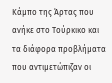Κάμπο της Άρτας που ανήκε στο Τούρκικο και τα διάφορα προβλήματα που αντιμετώπιζαν οι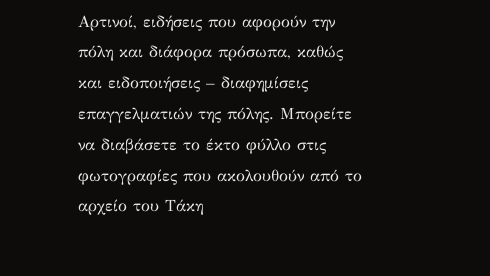Αρτινοί, ειδήσεις που αφορούν την πόλη και διάφορα πρόσωπα, καθώς και ειδοποιήσεις – διαφημίσεις επαγγελματιών της πόλης. Μπορείτε να διαβάσετε το έκτο φύλλο στις φωτογραφίες που ακολουθούν από το αρχείο του Τάκη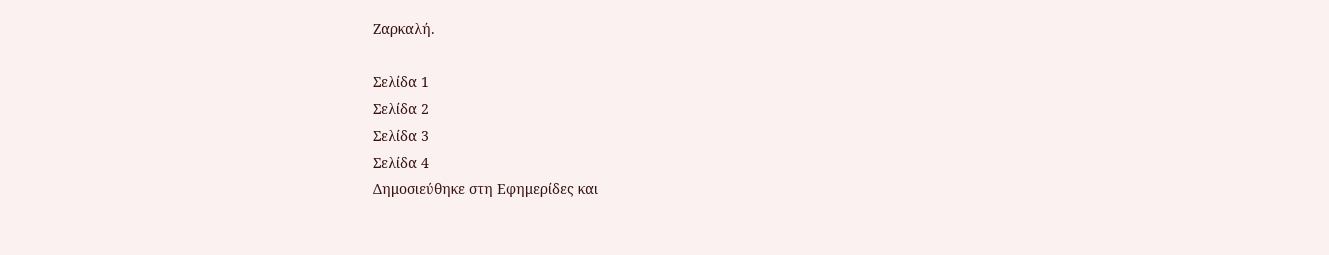Ζαρκαλή.

Σελίδα 1
Σελίδα 2
Σελίδα 3
Σελίδα 4
Δημοσιεύθηκε στη Εφημερίδες και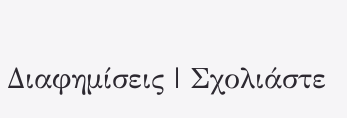Διαφημίσεις | Σχολιάστε